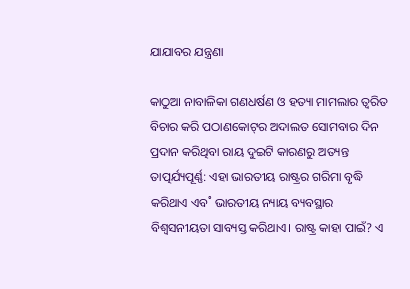ଯାଯାବର ଯନ୍ତ୍ରଣା

କାଠୁଆ ନାବାଳିକା ଗଣଧର୍ଷଣ ଓ ହତ୍ୟା ମାମଲାର ତ୍ବରିତ ବିଚାର କରି ପଠାଣକୋଟ୍‌ର ଅଦାଲତ ସୋମବାର ଦିନ ପ୍ରଦାନ କରିଥିବା ରାୟ ଦୁଇଟି କାରଣରୁ ଅତ୍ୟନ୍ତ ତାତ୍ପର୍ଯ୍ୟପୂର୍ଣ୍ଣ: ଏହା ଭାରତୀୟ ରାଷ୍ଟ୍ରର ଗରିମା ବୃଦ୍ଧି କରିଥାଏ ଏବ˚ ଭାରତୀୟ ନ୍ୟାୟ ବ୍ୟବସ୍ଥାର ବିଶ୍ବସନୀୟତା ସାବ୍ୟସ୍ତ କରିଥାଏ। ରାଷ୍ଟ୍ର କାହା ପାଇଁ? ଏ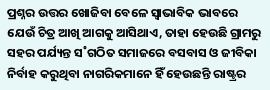ପ୍ରଶ୍ନର ଉତ୍ତର ଖୋଜିବା ବେଳେ ସ୍ବାଭାବିକ ଭାବରେ ଯେଉଁ ଚିତ୍ର ଆଖି ଆଗକୁ ଆସିଥାଏ, ତାହା ହେଉଛି ଗ୍ରାମରୁ ସହର ପର୍ଯ୍ୟନ୍ତ ସ˚ଗଠିତ ସମାଜରେ ବସବାସ ଓ ଜୀବିକା ନିର୍ବାହ କରୁଥିବା ନାଗରିକମାନେ ହିଁ ହେଉଛନ୍ତି ରାଷ୍ଟ୍ରର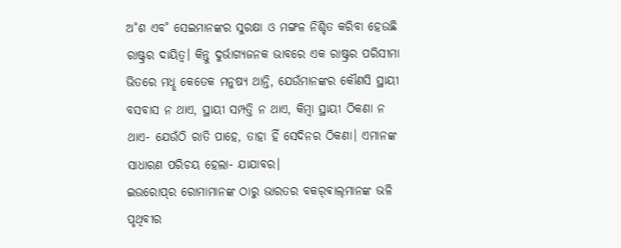ଅ˚ଶ ଏବ˚ ସେଇମାନଙ୍କର ସୁରକ୍ଷା ଓ ମଙ୍ଗଳ ନିଶ୍ଚିତ କରିବା ହେଉଛି ରାଷ୍ଟ୍ରର ଦାୟିତ୍ବ। କିନ୍ତୁ ଦୁର୍ଭାଗ୍ୟଜନକ ଭାବରେ ଏକ ରାଷ୍ଟ୍ରର ପରିସୀମା ଭିତରେ ମଧୢ କେତେକ ମନୁଷ୍ୟ ଥାନ୍ତି, ଯେଉଁମାନଙ୍କର କୌଣସି ସ୍ଥାୟୀ ବସବାସ ନ ଥାଏ, ସ୍ଥାୟୀ ସମ୍ପତ୍ତି ନ ଥାଏ, କିମ୍ବା ସ୍ଥାୟୀ ଠିକଣା ନ ଥାଏ- ଯେଉଁଠି ରାତି ପାହେ, ତାହା ହିଁ ସେଦିନର ଠିକଣା। ଏମାନଙ୍କ ସାଧାରଣ ପରିଚୟ ହେଲା- ଯାଯାବର।
ଇଉରୋପ୍‌ର ରୋମାମାନଙ୍କ ଠାରୁ ଭାରତର ବକର‌୍‌ଵାଲ୍‌ମାନଙ୍କ ଭଳି ପୃଥିବୀର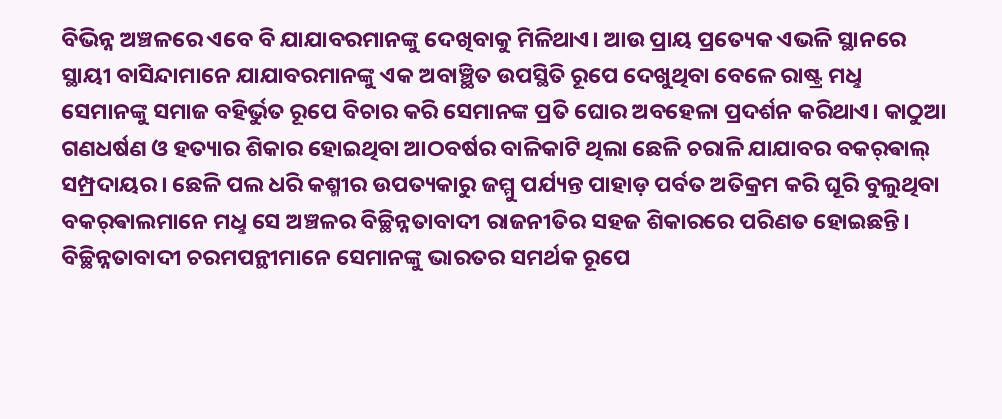ବିଭିନ୍ନ ଅଞ୍ଚଳରେ ଏବେ ବି ଯାଯାବରମାନଙ୍କୁ ଦେଖିବାକୁ ମିଳିଥାଏ। ଆଉ ପ୍ରାୟ ପ୍ରତ୍ୟେକ ଏଭଳି ସ୍ଥାନରେ ସ୍ଥାୟୀ ବାସିନ୍ଦାମାନେ ଯାଯାବରମାନଙ୍କୁ ଏକ ଅବାଞ୍ଛିତ ଉପସ୍ଥିତି ରୂପେ ଦେଖୁଥିବା ବେଳେ ରାଷ୍ଟ୍ର ମଧୢ ସେମାନଙ୍କୁ ସମାଜ ବହିର୍ଭୁତ ରୂପେ ବିଚାର କରି ସେମାନଙ୍କ ପ୍ରତି ଘୋର ଅବହେଳା ପ୍ରଦର୍ଶନ କରିଥାଏ। କାଠୁଆ ଗଣଧର୍ଷଣ ଓ ହତ୍ୟାର ଶିକାର ହୋଇଥିବା ଆଠବର୍ଷର ବାଳିକାଟି ଥିଲା ଛେଳି ଚରାଳି ଯାଯାବର ବକର‌୍‌ଵାଲ୍‌ ସମ୍ପ୍ରଦାୟର। ଛେଳି ପଲ ଧରି କଶ୍ମୀର ଉପତ୍ୟକାରୁ ଜମ୍ମୁ ପର୍ଯ୍ୟନ୍ତ ପାହାଡ଼ ପର୍ବତ ଅତିକ୍ରମ କରି ଘୂରି ବୁଲୁଥିବା ବକର‌୍‌ଵାଲମାନେ ମଧୢ ସେ ଅଞ୍ଚଳର ବିଚ୍ଛିନ୍ନତାବାଦୀ ରାଜନୀତିର ସହଜ ଶିକାରରେ ପରିଣତ ହୋଇଛନ୍ତି। ବିଚ୍ଛିନ୍ନତାବାଦୀ ଚରମପନ୍ଥୀମାନେ ସେମାନଙ୍କୁ ଭାରତର ସମର୍ଥକ ରୂପେ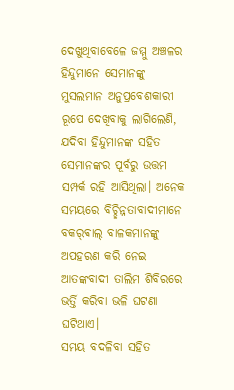ଦେଖୁଥିବାବେଳେ ଜମ୍ମୁ ଅଞ୍ଚଳର ହିନ୍ଦୁମାନେ ସେମାନଙ୍କୁ ମୁସଲମାନ ଅନୁପ୍ରବେଶକାରୀ ରୂପେ ଦେଖିବାକୁ ଲାଗିଲେଣି, ଯଦିବା ହିନ୍ଦୁମାନଙ୍କ ସହିତ ସେମାନଙ୍କର ପୂର୍ବରୁ ଉତ୍ତମ ସମ୍ପର୍କ ରହି ଆସିଥିଲା। ଅନେକ ସମୟରେ ବିଚ୍ଛିନ୍ନତାବାଦୀମାନେ ବକର‌୍‌ଵାଲ୍‌ ବାଳକମାନଙ୍କୁ ଅପହରଣ କରି ନେଇ ଆତଙ୍କବାଦୀ ତାଲିମ ଶିବିରରେ ଭର୍ତ୍ତି କରିବା ଭଳି ଘଟଣା ଘଟିଥାଏ।
ସମୟ ବଦଳିବା ସହିତ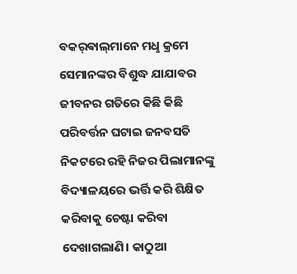ବକର‌୍‌ଵାଲ୍‌ମାନେ ମଧୢ କ୍ରମେ ସେମାନଙ୍କର ବିଶୁଦ୍ଧ ଯାଯାବର ଜୀବନର ଗତିରେ କିଛି କିଛି ପରିବର୍ତ୍ତନ ଘଟାଇ ଜନବସତି ନିକଟରେ ରହି ନିଜର ପିଲାମାନଙ୍କୁ ବିଦ୍ୟାଳୟରେ ଭର୍ତ୍ତି କରି ଶିକ୍ଷିତ କରିବାକୁ ଚେଷ୍ଟା କରିବା ଦେଖାଗଲାଣି। କାଠୁଆ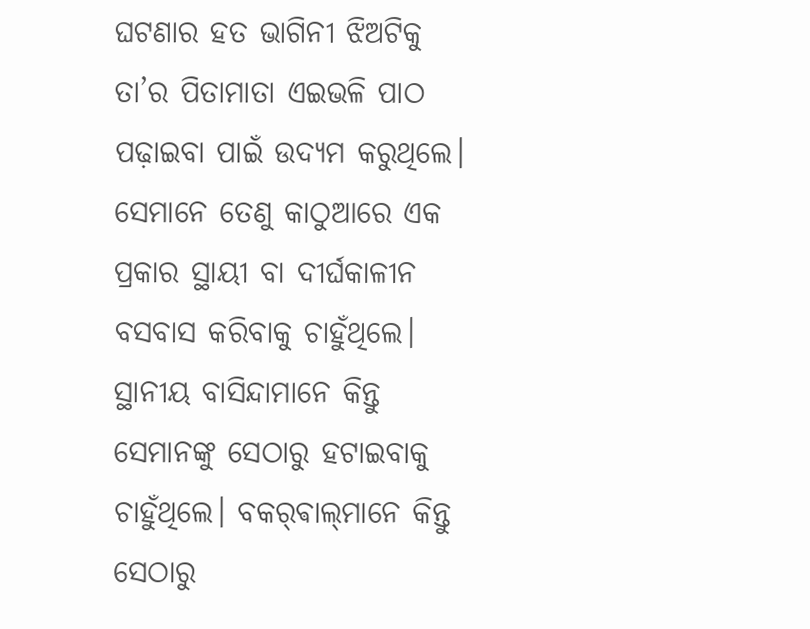ଘଟଣାର ହତ ଭାଗିନୀ ଝିଅଟିକୁ ତା’ର ପିତାମାତା ଏଇଭଳି ପାଠ ପଢ଼ାଇବା ପାଇଁ ଉଦ୍ୟମ କରୁଥିଲେ। ସେମାନେ ତେଣୁ କାଠୁଆରେ ଏକ ପ୍ରକାର ସ୍ଥାୟୀ ବା ଦୀର୍ଘକାଳୀନ ବସବାସ କରିବାକୁ ଚାହୁଁଥିଲେ। ସ୍ଥାନୀୟ ବାସିନ୍ଦାମାନେ କିନ୍ତୁ ସେମାନଙ୍କୁ ସେଠାରୁ ହଟାଇବାକୁ ଚାହୁଁଥିଲେ। ବକର‌୍‌ଵାଲ୍‌ମାନେ କିନ୍ତୁ ସେଠାରୁ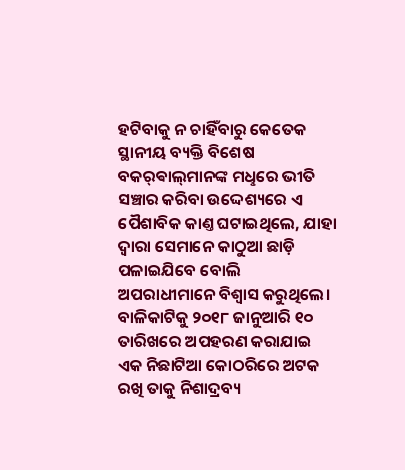ହଟିବାକୁ ନ ଚାହିଁବାରୁ କେତେକ ସ୍ଥାନୀୟ ବ୍ୟକ୍ତି ବିଶେଷ ବକର‌୍‌ଵାଲ୍‌ମାନଙ୍କ ମଧୢରେ ଭୀତି ସଞ୍ଚାର କରିବା ଉଦ୍ଦେଶ୍ୟରେ ଏ ପୈଶାବିକ କାଣ୍ତ ଘଟାଇଥିଲେ, ଯାହା ଦ୍ବାରା ସେମାନେ କାଠୁଆ ଛାଡ଼ି ପଳାଇଯିବେ ବୋଲି ଅପରାଧୀମାନେ ବିଶ୍ବାସ କରୁଥିଲେ।
ବାଳିକାଟିକୁ ୨୦୧୮ ଜାନୁଆରି ୧୦ ତାରିଖରେ ଅପହରଣ କରାଯାଇ ଏକ ନିଛାଟିଆ କୋଠରିରେ ଅଟକ ରଖି ତାକୁ ନିଶାଦ୍ରବ୍ୟ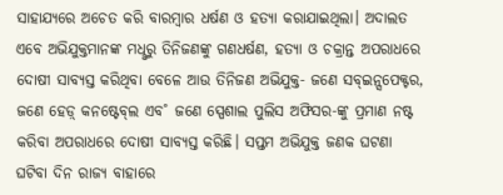ସାହାଯ୍ୟରେ ଅଚେତ କରି ବାରମ୍ବାର ଧର୍ଷଣ ଓ ହତ୍ୟା କରାଯାଇଥିଲା। ଅଦାଲତ ଏବେ ଅଭିଯୁକ୍ତମାନଙ୍କ ମଧୢରୁ ତିନିଜଣଙ୍କୁ ଗଣଧର୍ଷଣ, ହତ୍ୟା ଓ ଚକ୍ରାନ୍ତ ଅପରାଧରେ ଦୋଷୀ ସାବ୍ୟସ୍ତ କରିଥିବା ବେଳେ ଆଉ ତିନିଜଣ ଅଭିଯୁକ୍ତ- ଜଣେ ସବ୍‌ଇନ୍ସପେକ୍ଟର, ଜଣେ ହେଡ଼୍ କନଷ୍ଟେବ୍‌ଲ ଏବ˚ ଜଣେ ସ୍ପେଶାଲ ପୁଲିସ ଅଫିସର-ଙ୍କୁ ପ୍ରମାଣ ନଷ୍ଟ କରିବା ଅପରାଧରେ ଦୋଷୀ ସାବ୍ୟସ୍ତ କରିଛି। ସପ୍ତମ ଅଭିଯୁକ୍ତ ଜଣକ ଘଟଣା ଘଟିବା ଦିନ ରାଜ୍ୟ ବାହାରେ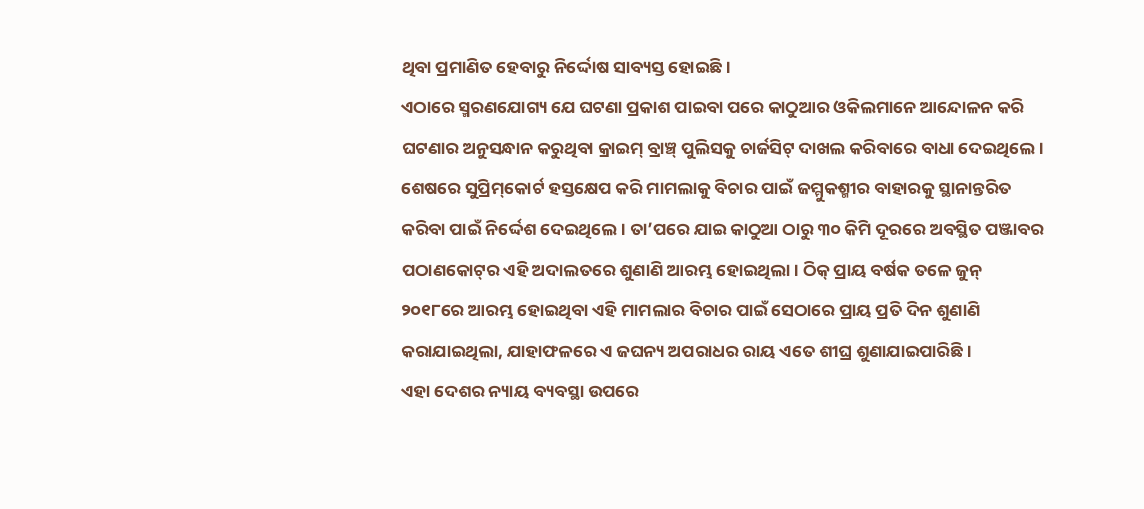ଥିବା ପ୍ରମାଣିତ ହେବାରୁ ନିର୍ଦ୍ଦୋଷ ସାବ୍ୟସ୍ତ ହୋଇଛି।
ଏଠାରେ ସ୍ମରଣଯୋଗ୍ୟ ଯେ ଘଟଣା ପ୍ରକାଶ ପାଇବା ପରେ କାଠୁଆର ଓକିଲମାନେ ଆନ୍ଦୋଳନ କରି ଘଟଣାର ଅନୁସନ୍ଧାନ କରୁଥିବା କ୍ରାଇମ୍‌ ବ୍ରାଞ୍ଚ୍‌ ପୁଲିସକୁ ଚାର୍ଜସିଟ୍‌ ଦାଖଲ କରିବାରେ ବାଧା ଦେଇଥିଲେ। ଶେଷରେ ସୁପ୍ରିମ୍‌କୋର୍ଟ ହସ୍ତକ୍ଷେପ କରି ମାମଲାକୁ ବିଚାର ପାଇଁ ଜମ୍ମୁକଶ୍ମୀର ବାହାରକୁ ସ୍ଥାନାନ୍ତରିତ କରିବା ପାଇଁ ନିର୍ଦ୍ଦେଶ ଦେଇଥିଲେ। ତା’ପରେ ଯାଇ କାଠୁଆ ଠାରୁ ୩୦ କିମି ଦୂରରେ ଅବସ୍ଥିତ ପଞ୍ଜାବର ପଠାଣକୋଟ୍‌ର ଏହି ଅଦାଲତରେ ଶୁଣାଣି ଆରମ୍ଭ ହୋଇଥିଲା। ଠିକ୍‌ ପ୍ରାୟ ବର୍ଷକ ତଳେ ଜୁନ୍‌ ୨୦୧୮ରେ ଆରମ୍ଭ ହୋଇଥିବା ଏହି ମାମଲାର ବିଚାର ପାଇଁ ସେଠାରେ ପ୍ରାୟ ପ୍ରତି ଦିନ ଶୁଣାଣି କରାଯାଇଥିଲା, ଯାହାଫଳରେ ଏ ଜଘନ୍ୟ ଅପରାଧର ରାୟ ଏତେ ଶୀଘ୍ର ଶୁଣାଯାଇପାରିଛି।
ଏହା ଦେଶର ନ୍ୟାୟ ବ୍ୟବସ୍ଥା ଉପରେ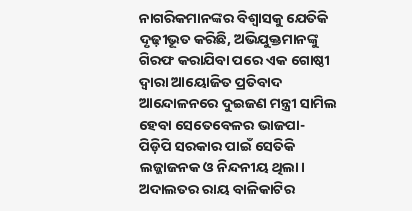ନାଗରିକମାନଙ୍କର ବିଶ୍ବାସକୁ ଯେତିକି ଦୃଢ଼ୀଭୂତ କରିଛି, ଅଭିଯୁକ୍ତମାନଙ୍କୁ ଗିରଫ କରାଯିବା ପରେ ଏକ ଗୋଷ୍ଠୀ ଦ୍ବାରା ଆୟୋଜିତ ପ୍ରତିବାଦ ଆନ୍ଦୋଳନରେ ଦୁଇଜଣ ମନ୍ତ୍ରୀ ସାମିଲ ହେବା ସେତେବେଳର ଭାଜପା-ପିଡ଼ିପି ସରକାର ପାଇଁ ସେତିକି ଲଜ୍ଜାଜନକ ଓ ନିନ୍ଦନୀୟ ଥିଲା। ଅଦାଲତର ରାୟ ବାଳିକାଟିର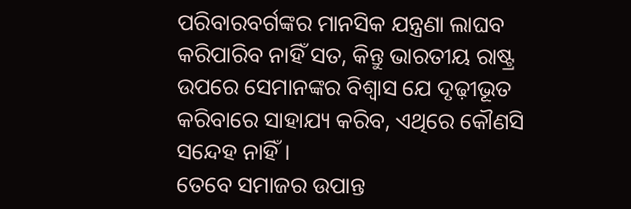ପରିବାରବର୍ଗଙ୍କର ମାନସିକ ଯନ୍ତ୍ରଣା ଲାଘବ କରିପାରିବ ନାହିଁ ସତ, କିନ୍ତୁ ଭାରତୀୟ ରାଷ୍ଟ୍ର ଉପରେ ସେମାନଙ୍କର ବିଶ୍ବାସ ଯେ ଦୃଢ଼ୀଭୂତ କରିବାରେ ସାହାଯ୍ୟ କରିବ, ଏଥିରେ କୌଣସି ସନ୍ଦେହ ନାହିଁ।
ତେବେ ସମାଜର ଉପାନ୍ତ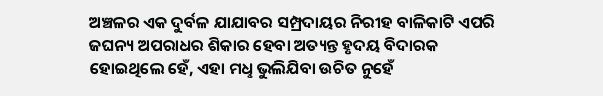ଅଞ୍ଚଳର ଏକ ଦୁର୍ବଳ ଯାଯାବର ସମ୍ପ୍ରଦାୟର ନିରୀହ ବାଳିକାଟି ଏପରି ଜଘନ୍ୟ ଅପରାଧର ଶିକାର ହେବା ଅତ୍ୟନ୍ତ ହୃଦୟ ବିଦାରକ ହୋଇଥିଲେ ହେଁ, ଏହା ମଧୢ ଭୁଲିଯିବା ଉଚିତ ନୁହେଁ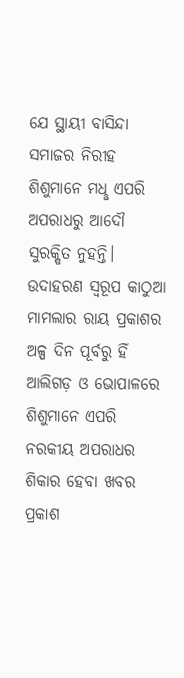ଯେ ସ୍ଥାୟୀ ବାସିନ୍ଦା ସମାଜର ନିରୀହ ଶିଶୁମାନେ ମଧୢ ଏପରି ଅପରାଧରୁ ଆଦୌ ସୁରକ୍ଷିତ ନୁହନ୍ତି। ଉଦାହରଣ ସ୍ବରୂପ କାଠୁଆ ମାମଲାର ରାୟ ପ୍ରକାଶର ଅଳ୍ପ ଦିନ ପୂର୍ବରୁ ହିଁ ଆଲିଗଡ଼ ଓ ଭୋପାଳରେ ଶିଶୁମାନେ ଏପରି ନରକୀୟ ଅପରାଧର ଶିକାର ହେବା ଖବର ପ୍ରକାଶ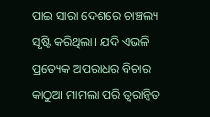ପାଇ ସାରା ଦେଶରେ ଚାଞ୍ଚଲ୍ୟ ସୃଷ୍ଟି କରିଥିଲା। ଯଦି ଏଭଳି ପ୍ରତ୍ୟେକ ଅପରାଧର ବିଚାର କାଠୁଆ ମାମଲା ପରି ତ୍ବରାନ୍ବିତ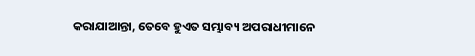କରାଯାଆନ୍ତା, ତେବେ ହୁଏତ ସମ୍ଭାବ୍ୟ ଅପରାଧୀମାନେ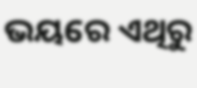ଭୟରେ ଏଥିରୁ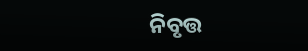ନିବୃତ୍ତ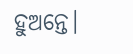ହୁଅନ୍ତେ।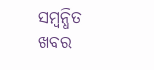ସମ୍ବନ୍ଧିତ ଖବର